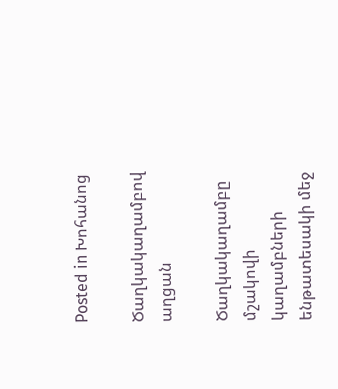Posted in Խոհանոց

Ծաղկակաղամբով աղցան

Ծաղկակաղամբը մշակովի կաղամբների ենթատեսակի մեջ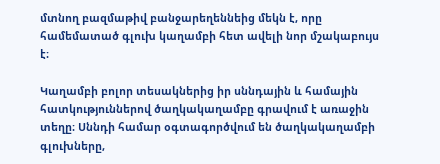մտնող բազմաթիվ բանջարեղեննեից մեկն է, որը համեմատած գլուխ կաղամբի հետ ավելի նոր մշակաբույս է։

Կաղամբի բոլոր տեսակներից իր սննդային և համային հատկություններով ծաղկակաղամբը գրավում է առաջին տեղը։ Սննդի համար օգտագործվում են ծաղկակաղամբի գլուխները,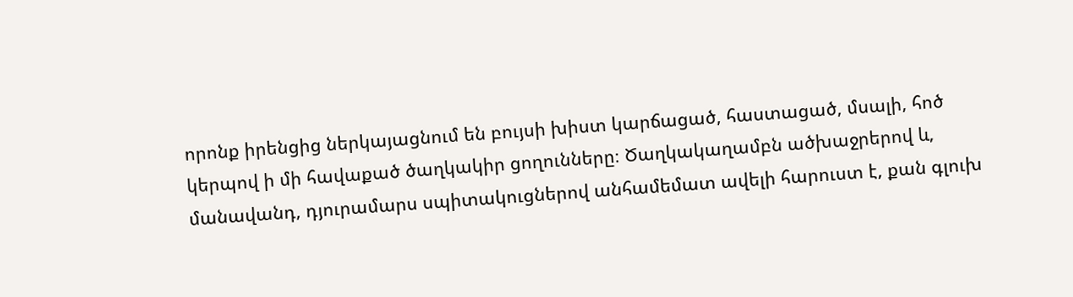որոնք իրենցից ներկայացնում են բույսի խիստ կարճացած, հաստացած, մսալի, հոծ կերպով ի մի հավաքած ծաղկակիր ցողունները։ Ծաղկակաղամբն ածխաջրերով և, մանավանդ, դյուրամարս սպիտակուցներով անհամեմատ ավելի հարուստ է, քան գլուխ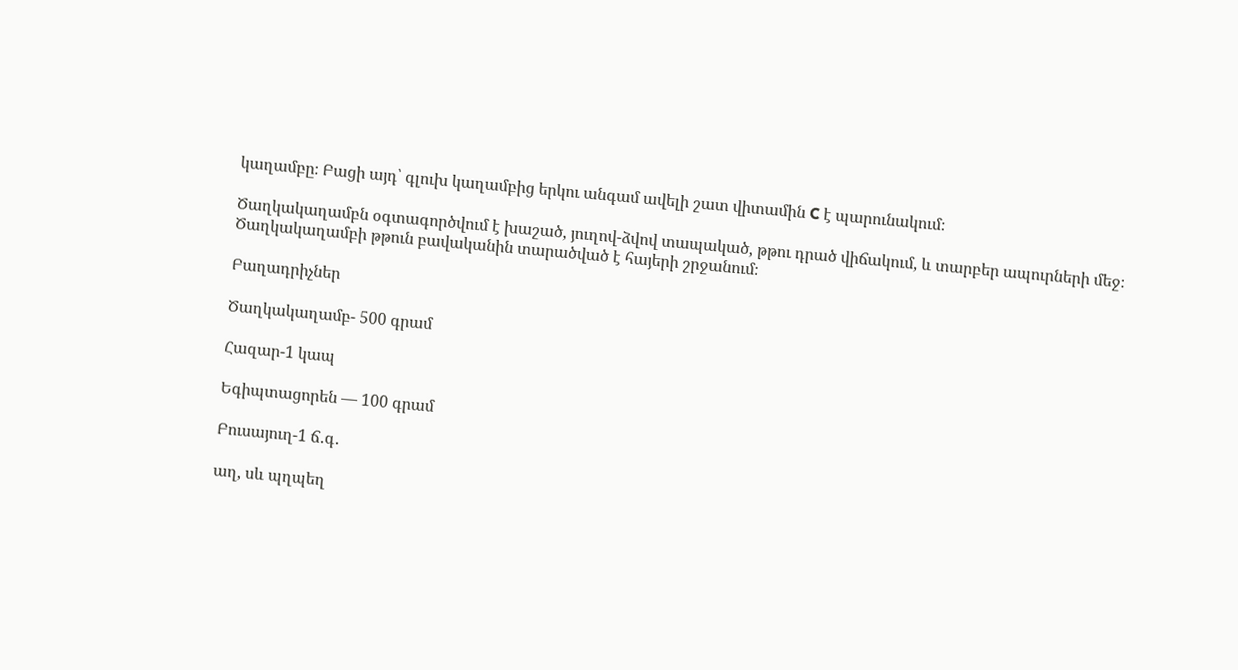կաղամբը։ Բացի այդ՝ գլուխ կաղամբից երկու անգամ ավելի շատ վիտամին C է պարունակում։

Ծաղկակաղամբն օգտագործվում է խաշած, յուղով-ձվով տապակած, թթու դրած վիճակում, և տարբեր ապուրների մեջ։ Ծաղկակաղամբի թթուն բավականին տարածված է հայերի շրջանում։

Բաղադրիչներ

Ծաղկակաղամբ- 500 գրամ

Հազար-1 կապ

Եգիպտացորեն — 100 գրամ

Բուսայուղ-1 ճ․գ․

աղ, սև պղպեղ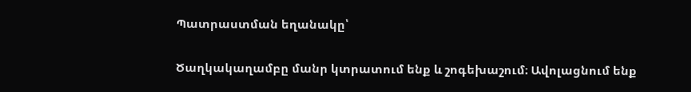Պատրաստման եղանակը՝

Ծաղկակաղամբը մանր կտրատում ենք և շոգեխաշում։ Ավոլացնում ենք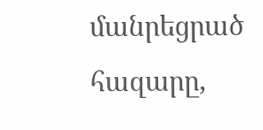մանրեցրած հազարը,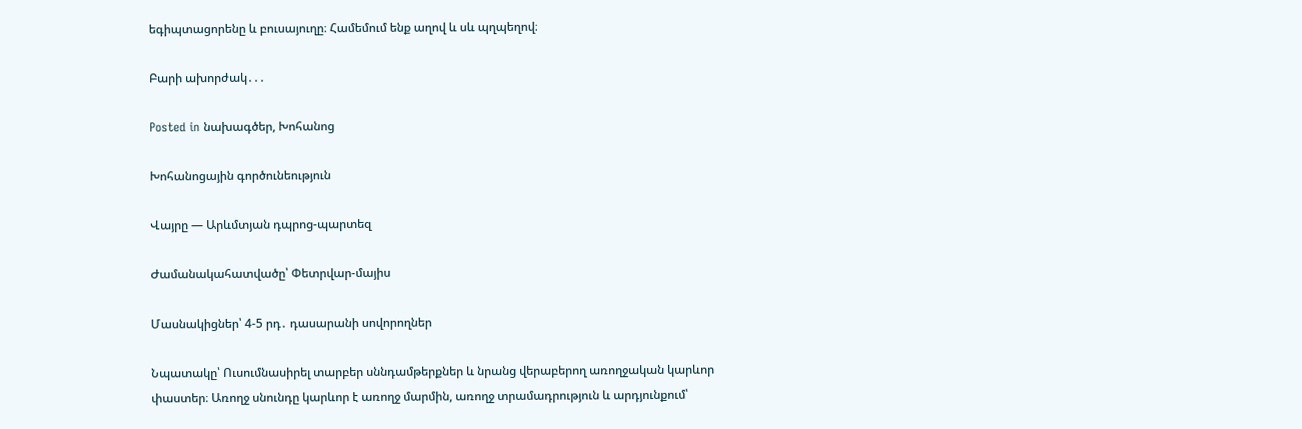եգիպտացորենը և բուսայուղը։ Համեմում ենք աղով և սև պղպեղով։

Բարի ախորժակ․․․

Posted in նախագծեր, Խոհանոց

Խոհանոցային գործունեություն

Վայրը — Արևմտյան դպրոց-պարտեզ

Ժամանակահատվածը՝ Փետրվար-մայիս

Մասնակիցներ՝ 4-5 րդ․ դասարանի սովորողներ

Նպատակը՝ Ուսումնասիրել տարբեր սննդամթերքներ և նրանց վերաբերող առողջական կարևոր փաստեր։ Առողջ սնունդը կարևոր է առողջ մարմին, առողջ տրամադրություն և արդյունքում՝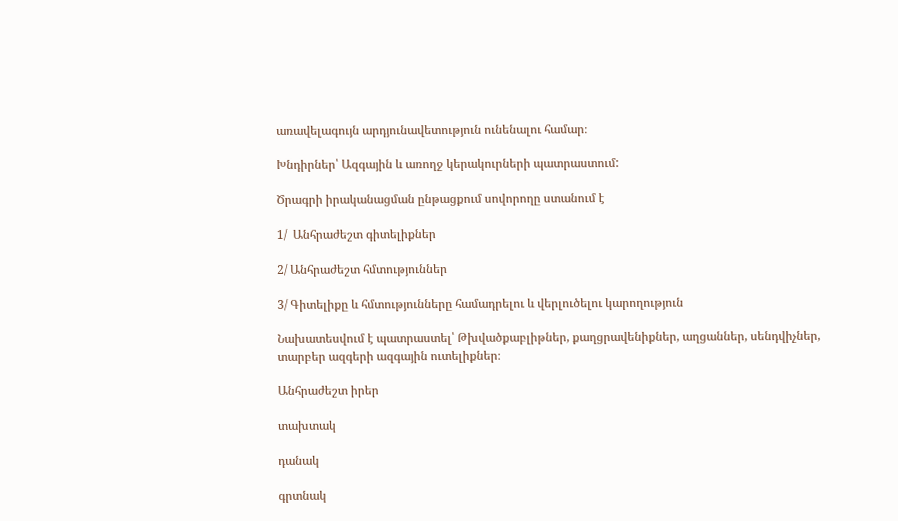առավելագույն արդյունավետություն ունենալու համար։

Խնդիրներ՝ Ազգային և առողջ կերակուրների պատրաստում:

Ծրագրի իրականացման ընթացքում սովորողը ստանում է

1/  Անհրաժեշտ գիտելիքներ

2/ Անհրաժեշտ հմտություններ

3/ Գիտելիքը և հմտությունները համադրելու և վերլուծելու կարողություն

Նախատեսվում է պատրաստել՝ Թխվածքաբլիթներ, քաղցրավենիքներ, աղցաններ, սենդվիչներ, տարբեր ազգերի ազգային ուտելիքներ։

Անհրաժեշտ իրեր

տախտակ

դանակ

գրտնակ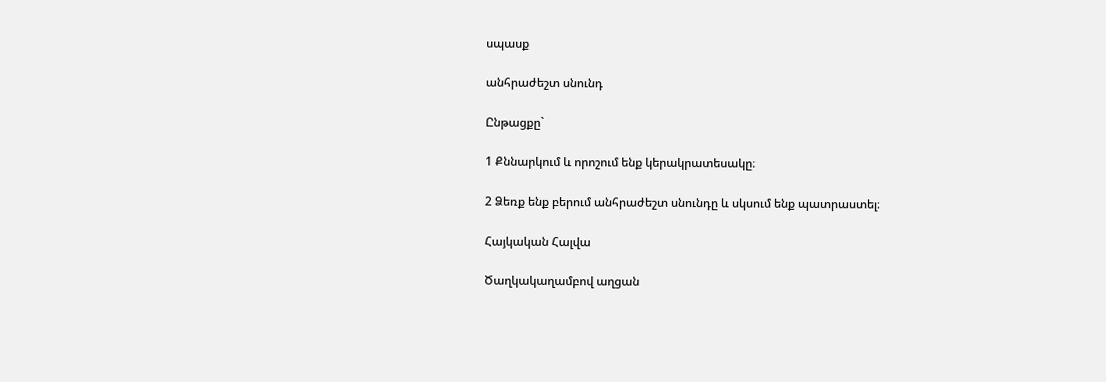սպասք

անհրաժեշտ սնունդ

Ընթացքը`

1 Քննարկում և որոշում ենք կերակրատեսակը։

2 Ձեռք ենք բերում անհրաժեշտ սնունդը և սկսում ենք պատրաստել։

Հայկական Հալվա

Ծաղկակաղամբով աղցան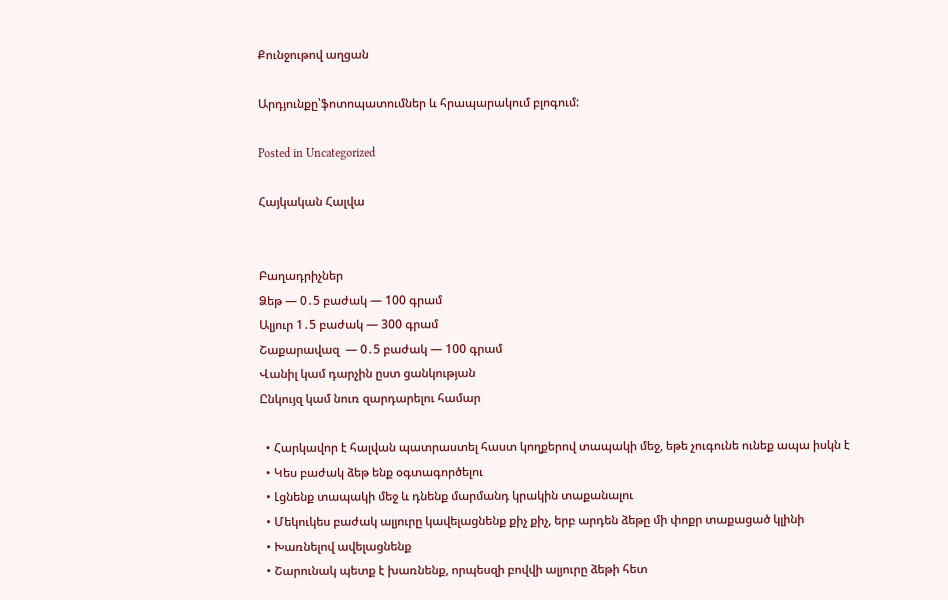Քունջութով աղցան

Արդյունքը՝ֆոտոպատումներ և հրապարակում բլոգում:

Posted in Uncategorized

Հայկական Հալվա


Բաղադրիչներ
Ձեթ — 0․5 բաժակ — 100 գրամ
Ալյուր 1․5 բաժակ — 300 գրամ
Շաքարավազ  — 0․5 բաժակ — 100 գրամ
Վանիլ կամ դարչին ըստ ցանկության
Ընկույզ կամ նուռ զարդարելու համար

  • Հարկավոր է հալվան պատրաստել հաստ կողքերով տապակի մեջ, եթե չուգունե ունեք ապա իսկն է
  • Կես բաժակ ձեթ ենք օգտագործելու
  • Լցնենք տապակի մեջ և դնենք մարմանդ կրակին տաքանալու
  • Մեկուկես բաժակ ալյուրը կավելացնենք քիչ քիչ, երբ արդեն ձեթը մի փոքր տաքացած կլինի
  • Խառնելով ավելացնենք
  • Շարունակ պետք է խառնենք, որպեսզի բովվի ալյուրը ձեթի հետ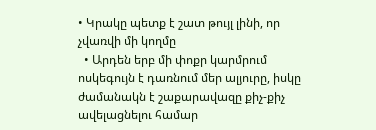• Կրակը պետք է շատ թույլ լինի, որ չվառվի մի կողմը
  • Արդեն երբ մի փոքր կարմրում ոսկեգույն է դառնում մեր ալյուրը, իսկը ժամանակն է շաքարավազը քիչ-քիչ ավելացնելու համար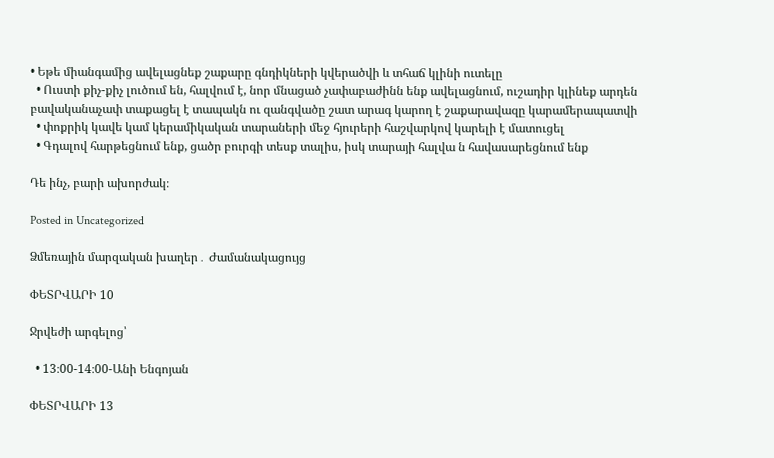• Եթե միանգամից ավելացնեք շաքարը գնդիկների կվերածվի և տհաճ կլինի ուտելը
  • Ուստի քիչ-քիչ լուծում են, հալվում է, նոր մնացած չափաբաժինն ենք ավելացնում, ուշադիր կլինեք արդեն բավականաչափ տաքացել է տապակն ու զանգվածը շատ արագ կարող է շաքարավազը կարամերապատվի
  • փոքրիկ կավե կամ կերամիկական տարաների մեջ հյուրերի հաշվարկով կարելի է մատուցել
  • Գդալով հարթեցնում ենք, ցածր բուրգի տեսք տալիս, իսկ տարայի հալվա ն հավասարեցնում ենք

Դե ինչ, բարի ախորժակ։

Posted in Uncategorized

Ձմեռային մարզական խաղեր․ Ժամանակացույց

ՓԵՏՐՎԱՐԻ 10

Ջրվեժի արգելոց՝

  • 13։00-14։00-Անի Ենգոյան

ՓԵՏՐՎԱՐԻ 13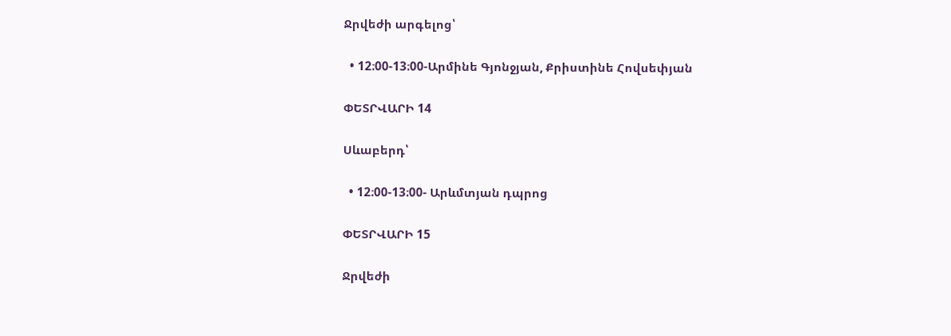Ջրվեժի արգելոց՝

  • 12։00-13։00-Արմինե Գյոնջյան, Քրիստինե Հովսեփյան

ՓԵՏՐՎԱՐԻ 14

Սևաբերդ՝

  • 12։00-13։00- Արևմտյան դպրոց

ՓԵՏՐՎԱՐԻ 15

Ջրվեժի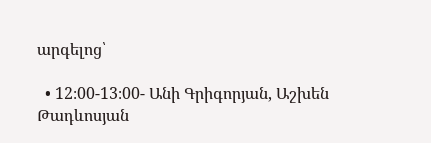արգելոց՝

  • 12։00-13։00- Անի Գրիգորյան, Աշխեն Թադևոսյան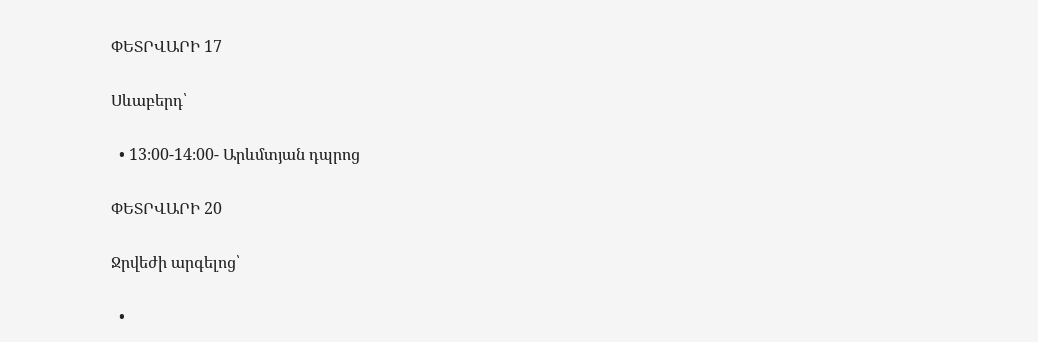ՓԵՏՐՎԱՐԻ 17

Սևաբերդ՝

  • 13։00-14։00- Արևմտյան դպրոց

ՓԵՏՐՎԱՐԻ 20

Ջրվեժի արգելոց՝

  •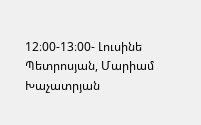12։00-13։00- Լուսինե Պետրոսյան, Մարիամ Խաչատրյան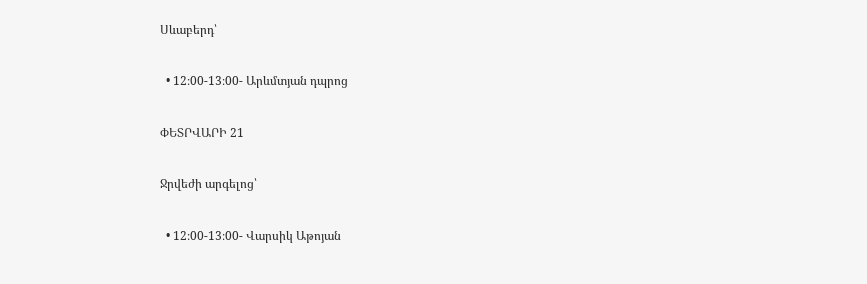Սևաբերդ՝

  • 12։00-13։00- Արևմտյան դպրոց

ՓԵՏՐՎԱՐԻ 21

Ջրվեժի արգելոց՝

  • 12։00-13։00- Վարսիկ Աթոյան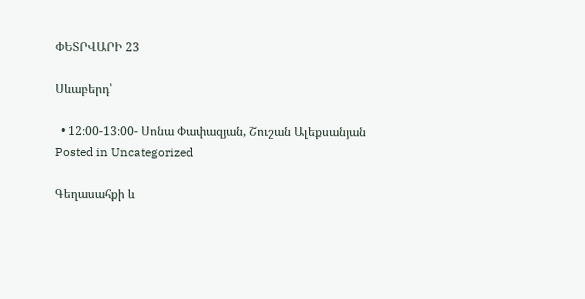ՓԵՏՐՎԱՐԻ 23

Սևաբերդ՝

  • 12։00-13։00- Սոնա Փափազյան, Շուշան Ալեքսանյան
Posted in Uncategorized

Գեղասահքի և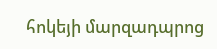հոկեյի մարզադպրոց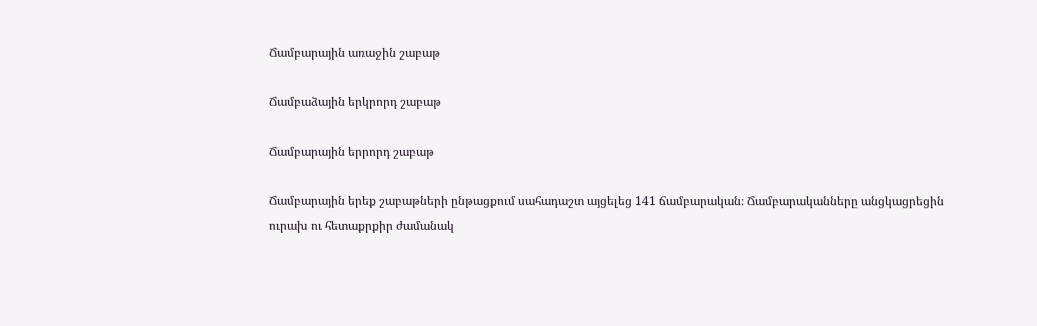Ճամբարային առաջին շաբաթ

Ճամբաձային երկրորդ շաբաթ

Ճամբարային երրորդ շաբաթ

Ճամբարային երեք շաբաթների ընթացքում սահադաշտ այցելեց 141 ճամբարական։ Ճամբարականները անցկացրեցին ուրախ ու հետաքրքիր ժամանակ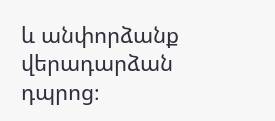և անփորձանք վերադարձան դպրոց։